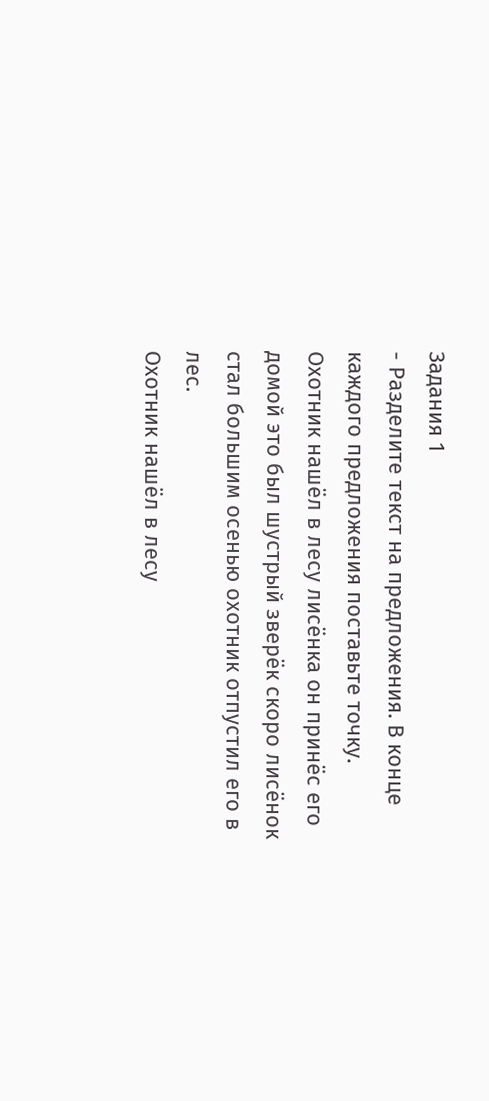Задания 1
- Разделите текст на предложения. В конце каждого предложения поставьте точку.
Охотник нашёл в лесу лисёнка он принёс его домой это был шустрый зверёк скоро лисёнок стал большим осенью охотник отпустил его в лес.
Охотник нашёл в лесу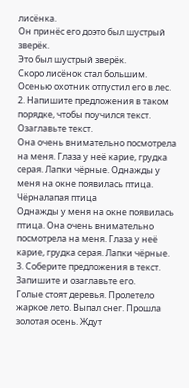лисёнка.
Он принёс его доэто был шустрый зверёк.
Это был шустрый зверёк.
Скоро лисёнок стал большим.
Осенью охотник отпустил его в лес.
2. Напишите предложения в таком порядке, чтобы поучился текст. Озаглавьте текст.
Она очень внимательно посмотрела на меня. Глаза у неё карие, грудка серая. Лапки чёрные. Однажды у меня на окне появилась птица.
Чёрналапая птица
Однажды у меня на окне появилась птица. Она очень внимательно посмотрела на меня. Глаза у неё карие, грудка серая. Лапки чёрные.
3. Соберите предложения в текст. Запишите и озаглавьте его.
Голые стоят деревья. Пролетело жаркое лето. Выпал снег. Прошла золотая осень. Ждут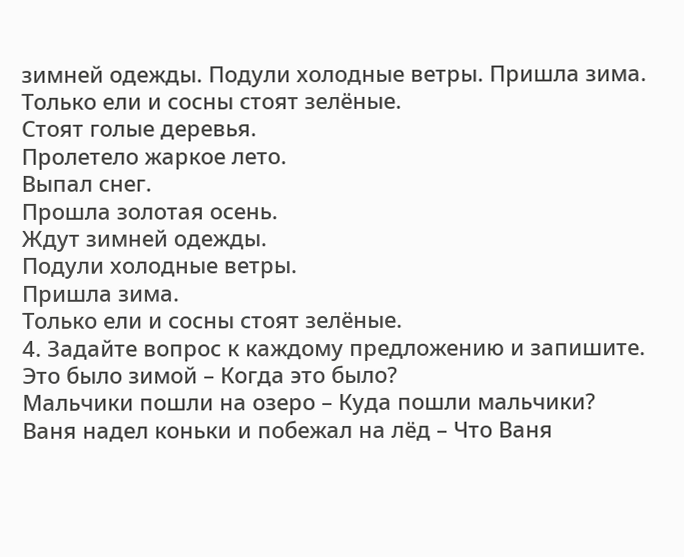зимней одежды. Подули холодные ветры. Пришла зима. Только ели и сосны стоят зелёные.
Стоят голые деревья.
Пролетело жаркое лето.
Выпал снег.
Прошла золотая осень.
Ждут зимней одежды.
Подули холодные ветры.
Пришла зима.
Только ели и сосны стоят зелёные.
4. Задайте вопрос к каждому предложению и запишите.
Это было зимой – Когда это было?
Мальчики пошли на озеро – Куда пошли мальчики?
Ваня надел коньки и побежал на лёд – Что Ваня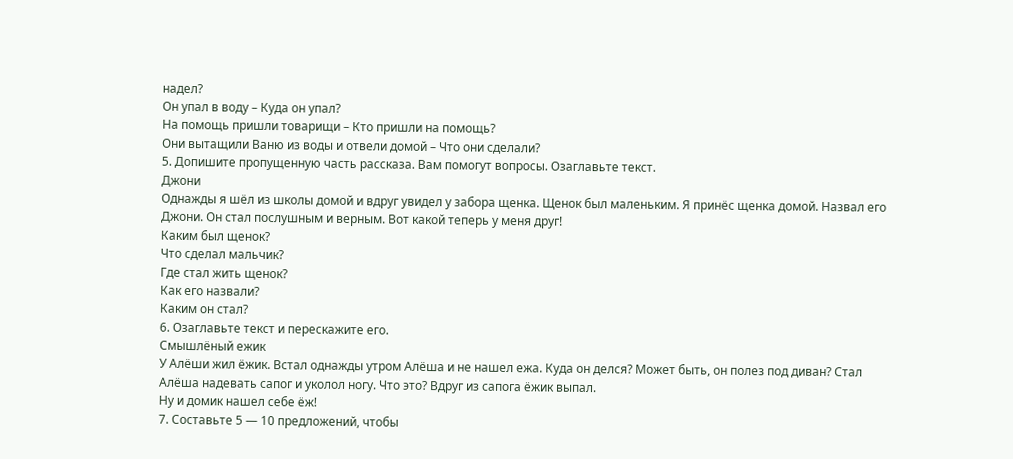надел?
Он упал в воду – Куда он упал?
На помощь пришли товарищи – Кто пришли на помощь?
Они вытащили Ваню из воды и отвели домой – Что они сделали?
5. Допишите пропущенную часть рассказа. Вам помогут вопросы. Озаглавьте текст.
Джони
Однажды я шёл из школы домой и вдруг увидел у забора щенка. Щенок был маленьким. Я принёс щенка домой. Назвал его Джони. Он стал послушным и верным. Вот какой теперь у меня друг!
Каким был щенок?
Что сделал мальчик?
Где стал жить щенок?
Как его назвали?
Каким он стал?
6. Озаглавьте текст и перескажите его.
Смышлёный ежик
У Алёши жил ёжик. Встал однажды утром Алёша и не нашел ежа. Куда он делся? Может быть, он полез под диван? Стал Алёша надевать сапог и уколол ногу. Что это? Вдруг из сапога ёжик выпал.
Ну и домик нашел себе ёж!
7. Составьте 5 — 10 предложений, чтобы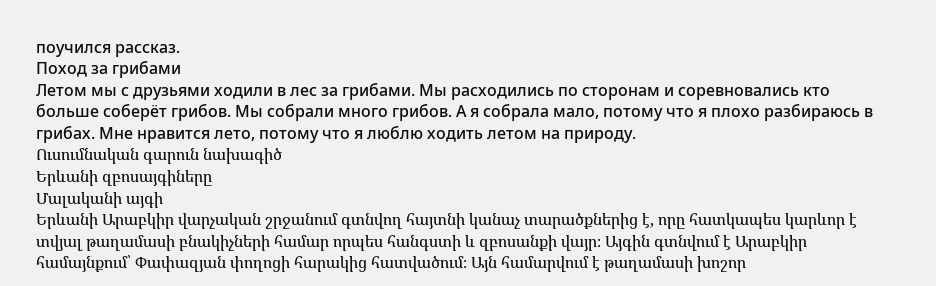поучился рассказ.
Поход за грибами
Летом мы с друзьями ходили в лес за грибами. Мы расходились по сторонам и соревновались кто больше соберёт грибов. Мы собрали много грибов. А я собрала мало, потому что я плохо разбираюсь в грибах. Мне нравится лето, потому что я люблю ходить летом на природу.
Ուսումնական գարուն նախագիծ
Երևանի զբոսայգիները
Մալականի այգի
Երևանի Արաբկիր վարչական շրջանում գտնվող հայտնի կանաչ տարածքներից է, որը հատկապես կարևոր է տվյալ թաղամասի բնակիչների համար որպես հանգստի և զբոսանքի վայր։ Այգին գտնվում է Արաբկիր համայնքում՝ Փափազյան փողոցի հարակից հատվածում։ Այն համարվում է թաղամասի խոշոր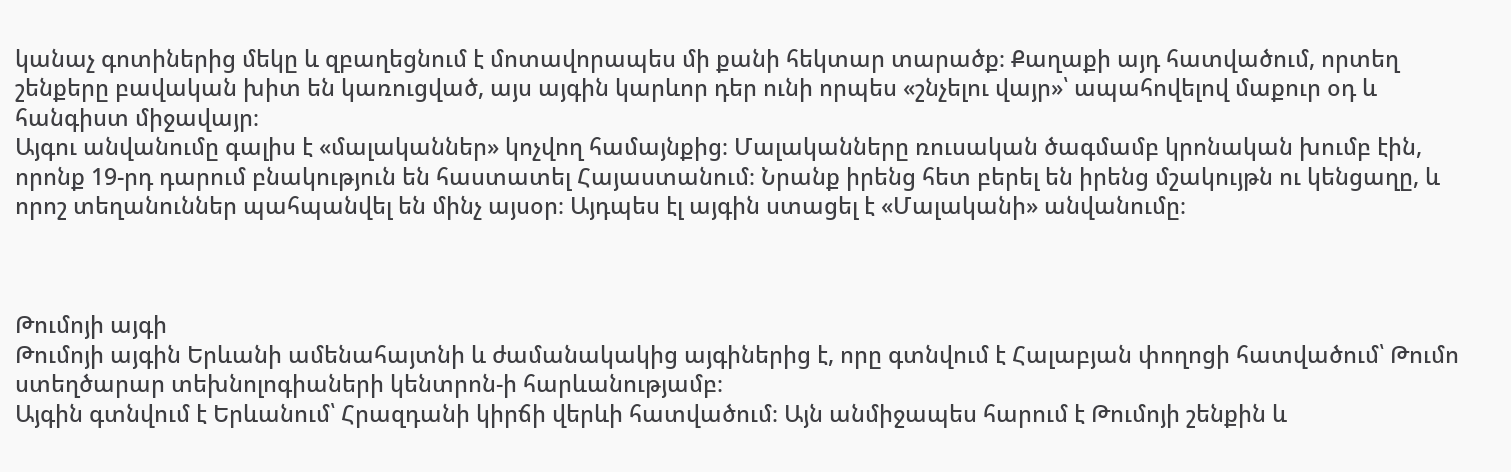կանաչ գոտիներից մեկը և զբաղեցնում է մոտավորապես մի քանի հեկտար տարածք։ Քաղաքի այդ հատվածում, որտեղ շենքերը բավական խիտ են կառուցված, այս այգին կարևոր դեր ունի որպես «շնչելու վայր»՝ ապահովելով մաքուր օդ և հանգիստ միջավայր։
Այգու անվանումը գալիս է «մալականներ» կոչվող համայնքից։ Մալականները ռուսական ծագմամբ կրոնական խումբ էին, որոնք 19-րդ դարում բնակություն են հաստատել Հայաստանում։ Նրանք իրենց հետ բերել են իրենց մշակույթն ու կենցաղը, և որոշ տեղանուններ պահպանվել են մինչ այսօր։ Այդպես էլ այգին ստացել է «Մալականի» անվանումը։



Թումոյի այգի
Թումոյի այգին Երևանի ամենահայտնի և ժամանակակից այգիներից է, որը գտնվում է Հալաբյան փողոցի հատվածում՝ Թումո ստեղծարար տեխնոլոգիաների կենտրոն-ի հարևանությամբ։
Այգին գտնվում է Երևանում՝ Հրազդանի կիրճի վերևի հատվածում։ Այն անմիջապես հարում է Թումոյի շենքին և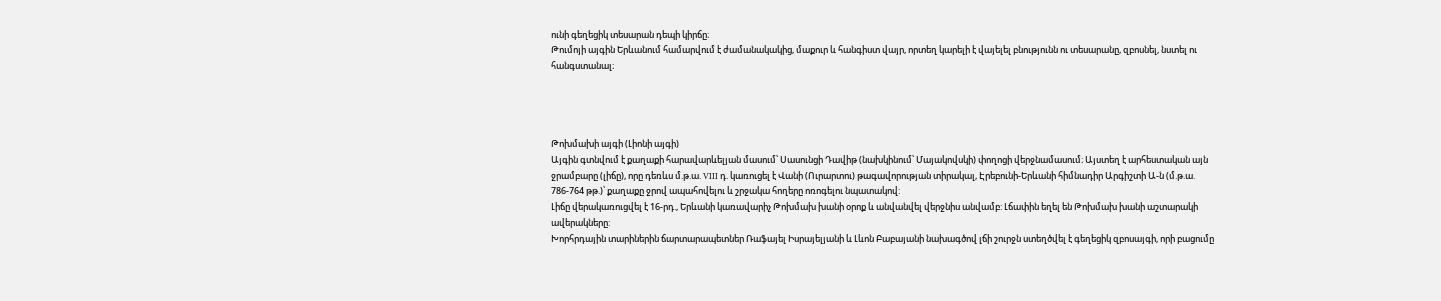ունի գեղեցիկ տեսարան դեպի կիրճը։
Թումոյի այգին Երևանում համարվում է ժամանակակից, մաքուր և հանգիստ վայր, որտեղ կարելի է վայելել բնությունն ու տեսարանը, զբոսնել, նստել ու հանգստանալ։




Թոխմախի այգի (Լիոնի այգի)
Այգին գտնվում է քաղաքի հարավարևելյան մասում՝ Սասունցի Դավիթ (նախկինում՝ Մայակովսկի) փողոցի վերջնամասում։ Այստեղ է արհեստական այն ջրամբարը (լիճը), որը դեռևս մ.թ.ա. VIII դ. կառուցել է Վանի (Ուրարտու) թագավորության տիրակալ, Էրեբունի-Երևանի հիմնադիր Արգիշտի Ա-ն (մ.թ.ա. 786-764 թթ.)՝ քաղաքը ջրով ապահովելու և շրջակա հողերը ոռոգելու նպատակով:
Լիճը վերակառուցվել է 16-րդ., Երևանի կառավարիչ Թոխմախ խանի օրոք և անվանվել վերջնիս անվամբ: Լճափին եղել են Թոխմախ խանի աշտարակի ավերակները:
Խորհրդային տարիներին ճարտարապետներ Ռաֆայել Իսրայելյանի և Լևոն Բաբայանի նախագծով լճի շուրջն ստեղծվել է գեղեցիկ զբոսայգի, որի բացումը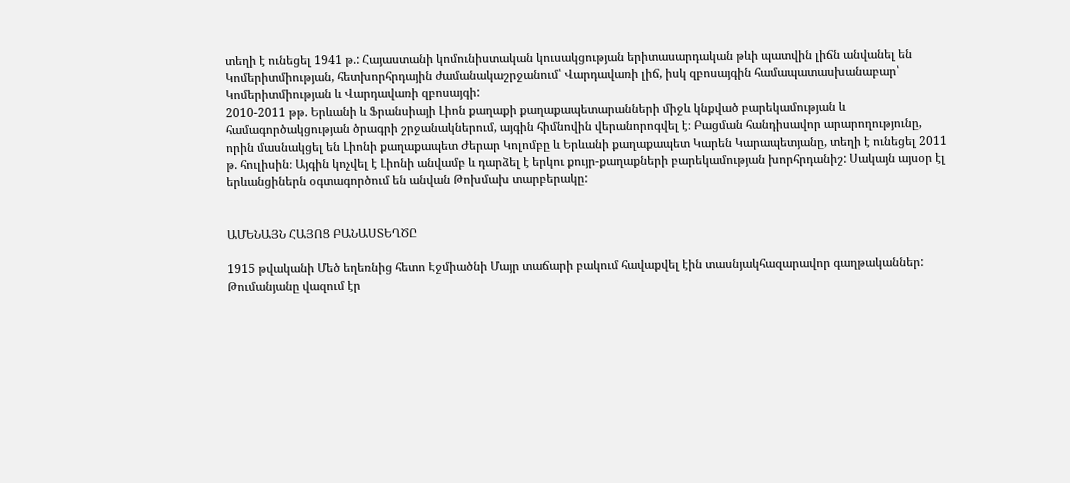տեղի է ունեցել 1941 թ.: Հայաստանի կոմունիստական կուսակցության երիտասարդական թևի պատվին լիճն անվանել են Կոմերիտմիության, հետխորհրդային ժամանակաշրջանում՝ Վարդավառի լիճ, իսկ զբոսայգին համապատասխանաբար՝ Կոմերիտմիության և Վարդավառի զբոսայգի:
2010-2011 թթ. Երևանի և Ֆրանսիայի Լիոն քաղաքի քաղաքապետարանների միջև կնքված բարեկամության և համագործակցության ծրագրի շրջանակներում, այգին հիմնովին վերանորոգվել է։ Բացման հանդիսավոր արարողությունը, որին մասնակցել են Լիոնի քաղաքապետ Ժերար Կոլոմբը և Երևանի քաղաքապետ Կարեն Կարապետյանը, տեղի է ունեցել 2011 թ. հուլիսին։ Այգին կոչվել է Լիոնի անվամբ և դարձել է երկու քույր-քաղաքների բարեկամության խորհրդանիշ: Սակայն այսօր էլ երևանցիներն օգտագործում են անվան Թոխմախ տարբերակը:


ԱՄԵՆԱՅՆ ՀԱՅՈՑ ԲԱՆԱՍՏԵՂԾԸ

1915 թվականի Մեծ եղեռնից հետո Էջմիածնի Մայր տաճարի բակում հավաքվել էին տասնյակհազարավոր գաղթականներ: Թումանյանը վազում էր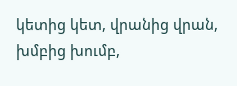կետից կետ, վրանից վրան, խմբից խումբ,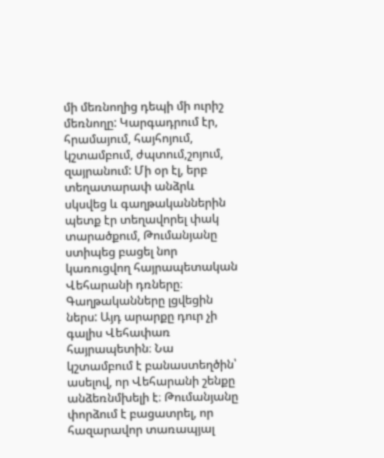մի մեռնողից դեպի մի ուրիշ մեռնողը: Կարգադրում էր, հրամայում, հայհոյում, կշտամբում, ժպտում,շոյում, զայրանում: Մի օր էլ, երբ տեղատարափ անձրև սկսվեց և գաղթականներին պետք էր տեղավորել փակ տարածքում, Թումանյանը ստիպեց բացել նոր կառուցվող հայրապետական Վեհարանի դռները։ Գաղթականները լցվեցին ներս: Այդ արարքը դուր չի գալիս Վեհափառ հայրապետին։ Նա կշտամբում է բանաստեղծին՝ ասելով, որ Վեհարանի շենքը անձեռնմխելի է։ Թումանյանը փորձում է բացատրել, որ հազարավոր տառապյալ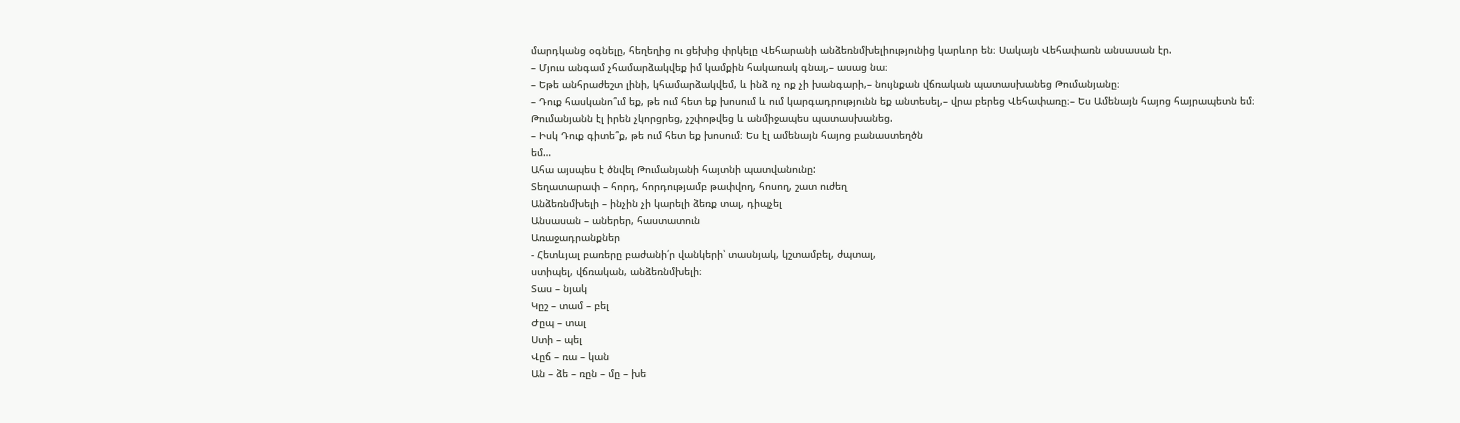մարդկանց օգնելը, հեղեղից ու ցեխից փրկելը Վեհարանի անձեռնմխելիությունից կարևոր են։ Սակայն Վեհափառն անսասան էր.
– Մյուս անգամ չհամարձակվեք իմ կամքին հակառակ գնալ,– ասաց նա։
– Եթե անհրաժեշտ լինի, կհամարձակվեմ, և ինձ ոչ ոք չի խանգարի,– նույնքան վճռական պատասխանեց Թումանյանը։
– Դուք հասկանո՞ւմ եք, թե ում հետ եք խոսում և ում կարգադրությունն եք անտեսել,– վրա բերեց Վեհափառը։– Ես Ամենայն հայոց հայրապետն եմ։
Թումանյանն էլ իրեն չկորցրեց, չշփոթվեց և անմիջապես պատասխանեց.
– Իսկ Դուք գիտե՞ք, թե ում հետ եք խոսում։ Ես էլ ամենայն հայոց բանաստեղծն
եմ…
Ահա այսպես է ծնվել Թումանյանի հայտնի պատվանունը:
Տեղատարափ – հորդ, հորդությամբ թափվող, հոսող, շատ ուժեղ
Անձեռնմխելի – ինչին չի կարելի ձեռք տալ, դիպչել
Անսասան – աներեր, հաստատուն
Առաջադրանքներ
- Հետևյալ բառերը բաժանի՛ր վանկերի՝ տասնյակ, կշտամբել, ժպտալ,
ստիպել, վճռական, անձեռնմխելի։
Տաս – նյակ
Կըշ – տամ – բել
Ժըպ – տալ
Ստի – պել
Վըճ – ռա – կան
Ան – ձե – ռըն – մը – խե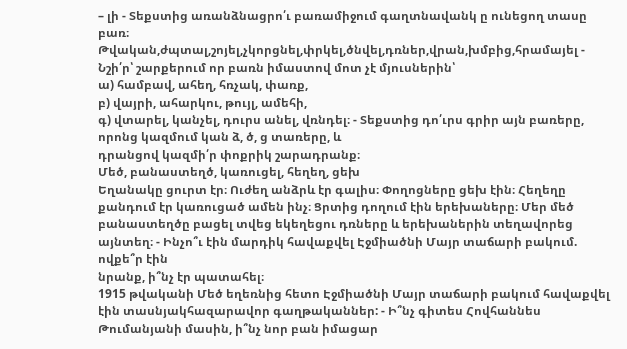– լի - Տեքստից առանձնացրո՛ւ բառամիջում գաղտնավանկ ը ունեցող տասը
բառ։
Թվական,ժպտալ,շոյել,չկորցնել,փրկել,ծնվել,դռներ,վրան,խմբից,հրամայել - Նշի՛ր՝ շարքերում որ բառն իմաստով մոտ չէ մյուսներին՝
ա) համբավ, ահեղ, հռչակ, փառք,
բ) վայրի, ահարկու, թույլ, ամեհի,
գ) վտարել, կանչել, դուրս անել, վռնդել։ - Տեքստից դո՛ւրս գրիր այն բառերը, որոնց կազմում կան ձ, ծ, ց տառերը, և
դրանցով կազմի՛ր փոքրիկ շարադրանք։
Մեծ, բանաստեղծ, կառուցել, հեղեղ, ցեխ
Եղանակը ցուրտ էր։ Ուժեղ անձրև էր գալիս։ Փողոցները ցեխ էին։ Հեղեղը քանդում էր կառուցած ամեն ինչ։ Ցրտից դողում էին երեխաները։ Մեր մեծ բանաստեղծը բացել տվեց եկեղեցու դռները և երեխաներին տեղավորեց այնտեղ։ - Ինչո՞ւ էին մարդիկ հավաքվել Էջմիածնի Մայր տաճարի բակում. ովքե՞ր էին
նրանք, ի՞նչ էր պատահել։
1915 թվականի Մեծ եղեռնից հետո Էջմիածնի Մայր տաճարի բակում հավաքվել էին տասնյակհազարավոր գաղթականներ: - Ի՞նչ գիտես Հովհաննես Թումանյանի մասին, ի՞նչ նոր բան իմացար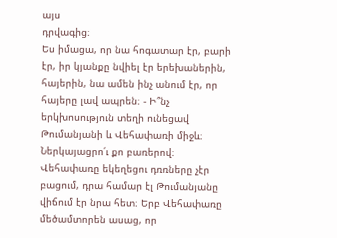այս
դրվագից։
Ես իմացա, որ նա հոգատար էր, բարի էր, իր կյանքը նվիել էր երեխաներին, հայերին, նա ամեն ինչ անում էր, որ հայերը լավ ապրեն։ - Ի՞նչ երկխոսություն տեղի ունեցավ Թումանյանի և Վեհափառի միջև։
Ներկայացրո՛ւ քո բառերով։
Վեհափառը եկեղեցու դռռները չէր բացում, դրա համար էլ Թումանյանը վիճում էր նրա հետ։ Երբ Վեհափառը մեծամտորեն ասաց, որ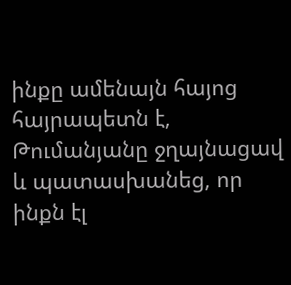ինքը ամենայն հայոց հայրապետն է, Թումանյանը ջղայնացավ և պատասխանեց, որ ինքն էլ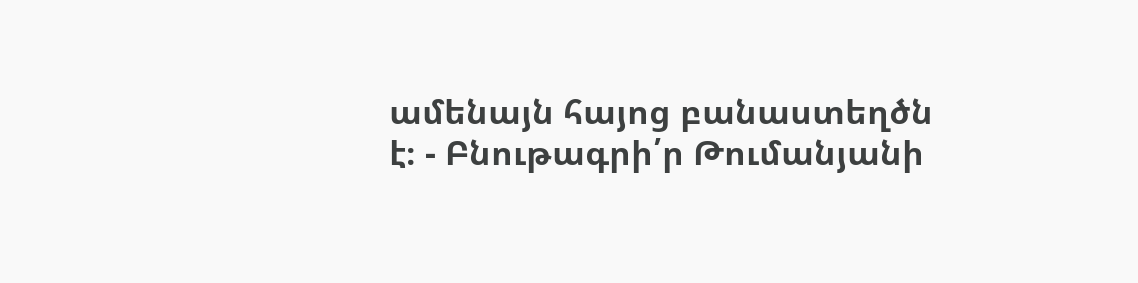ամենայն հայոց բանաստեղծն է։ - Բնութագրի՛ր Թումանյանի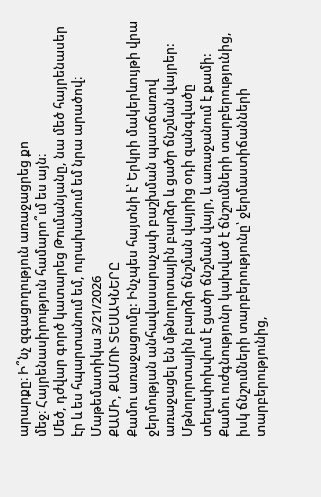արարքը։ Ի՞նչ զգացողություն առաջացրեց քո
մեջ։ Հայրենասիրություն համարո՞ւմ ես այն։
Մեծ, դժվար գործ կատարեց Թումանյանը, նա մեծ հայրենասեր էր և ես հպարտանում եմ, ուրախանում եմ նրա արածով։
Մաթեմատիկա 3/21/2026
ՔԱՄԻ, ՔԱՄՈՒ ՏԵՍԱԿՆԵՐԸ
Քամու առաջացումը: Ինչպես հայտնի է՝ Երկրի մակերևույթի վրա ջերմության անհավասարաչափ բաշխման պատճառով առաջացել են մթնոլորտային բարձր և ցածր ճնշման վայրեր: Մթնոլորտային բարձր ճնշման վայրից օդի զանգվածը տեղափոխվում է ցածր ճնշման վայր, և առաջանում է քամի:
Քամու ուժգնությունր կախված է ճնշումների տարբերությունից, իսկ ճնշումների տարբերությունը՝ ջերմաստիճանների տարբերությունից,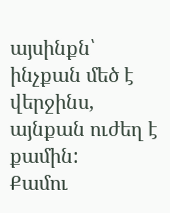այսինքն՝ ինչքան մեծ է վերջինս, այնքան ուժեղ է քամին:
Քամու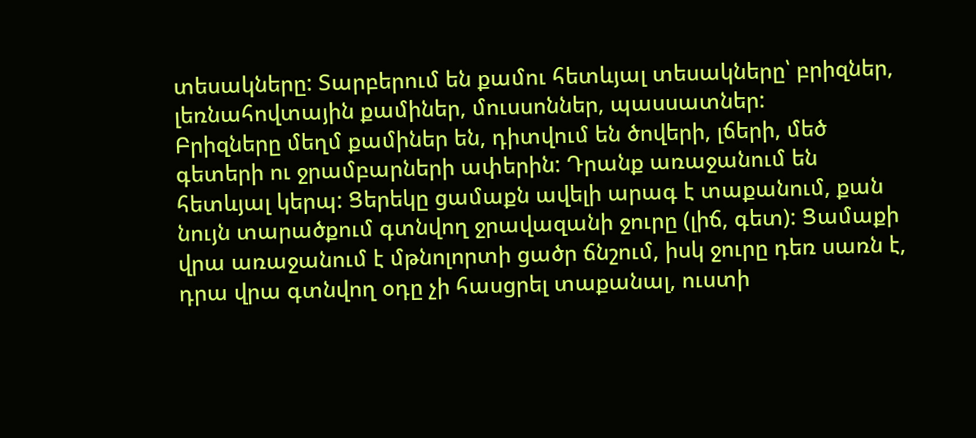տեսակները: Տարբերում են քամու հետևյալ տեսակները՝ բրիզներ, լեռնահովտային քամիներ, մուսսոններ, պասսատներ:
Բրիզները մեղմ քամիներ են, դիտվում են ծովերի, լճերի, մեծ գետերի ու ջրամբարների ափերին: Դրանք առաջանում են հետևյալ կերպ: Ցերեկը ցամաքն ավելի արագ է տաքանում, քան նույն տարածքում գտնվող ջրավազանի ջուրը (լիճ, գետ): Ցամաքի վրա առաջանում է մթնոլորտի ցածր ճնշում, իսկ ջուրը դեռ սառն է, դրա վրա գտնվող օդը չի հասցրել տաքանալ, ուստի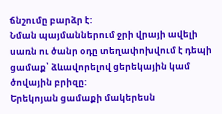ճնշումը բարձր է:
Նման պայմաններում ջրի վրայի ավելի սառն ու ծանր օդը տեղափոխվում է դեպի ցամաք՝ ձևավորելով ցերեկային կամ ծովային բրիզը:
Երեկոյան ցամաքի մակերեսն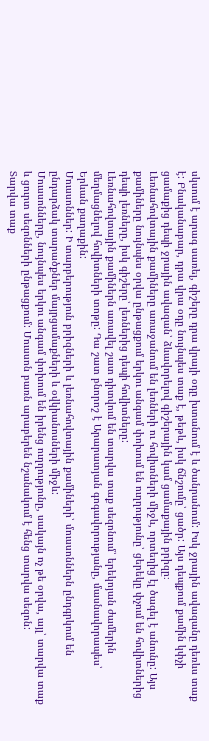սկսում է արագ սառել, գիշերը դրա վրայի օդը խտանում է և ծանրանում: Իսկ ջրային ավազանը դեռևս տաք է: Բնականաբար, դրա վրա օդը նույնպես տաք է, թեթև, իսկ ճնշումը՝ ցածր: Այս դեպքում քամին կփչի ցամաքից դեպի ջրային ավազան՝ ձևավորելով գիշերային կամ ցամաքային բրիզը։
Լեռնահովտային քամիները առաջանում են լեռների ու հովիտների միջև, որտեղից էլ ծագել է անունը: Այս քամիները նույնպես օրվա ընթացքում երկու անգամ փոխում են ուղղությունը՝ ցերեկը փչում են հովիտներից դեպի լեռները, իսկ գիշերը՝ լեռներից դեպի հովիտները:
Լեռնահովտային քամիներն առավել շատ դիտվում են տարվա տաք սեզոնում՝ երեկոյան ժամերին մեղմացնելով հովիտների տոթը: Դա շատ բնորոշ է Արարատյան գոգավորությանը, մասնավորապես՝ Երևան քաղաքին:
Մուսսոններ: Ի տարբերություն բրիզների և լեռնահովտային քամիների՝ մուսսոններն ընդգրկում են ընդարձակ տարածքներ մայրցամաքների և օվկիանոսների միջև:
Մուսսոնները, նույնպես երկու անգամ փոխում են իրենց ուղղությունը, սակայն ոչ թե օրվա, այլ՝ տարվա տաք և ցուրտ սեզոնների ընթացքում: Մուսսոն բառն արաբերեն նշանակում է հենց տարվա սեզոն:
Տարվա տաք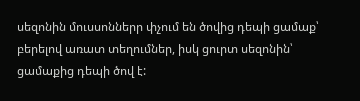սեզոնին մուսսոններր փչում են ծովից դեպի ցամաք՝ բերելով առատ տեղումներ, իսկ ցուրտ սեզոնին՝ ցամաքից դեպի ծով է: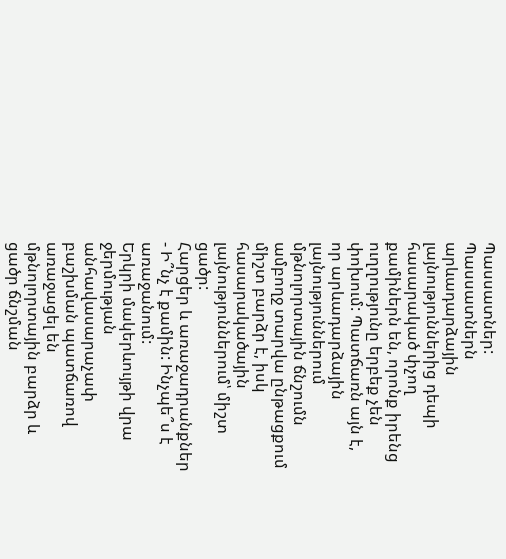Պասսատներ: Պասսատներն արևադարձային լայնություններից դեպի հասարակած փչող քամիներն են, որոնք իրենց ուղղությունը երբեք չեն փոխում: Պատճառն այն է, որ արևադարձային լայնություններում մթնոլորտային ճնշումն ամբողջ տարվա ընթացքում միշտ բարձր է, իսկ հասարակածային լայնություններում՝ միշտ ցածր:
Հարցեր և առաջադրանքներ
- Ի՞նչ է քամին: Ինչպե՞ս է առաջանում:
Երկրի մակերևույթի վրա ջերմության անհավասարաչափ բաշխման պատճառով առաջացել են մթնոլորտային բարձր և ցածր ճնշման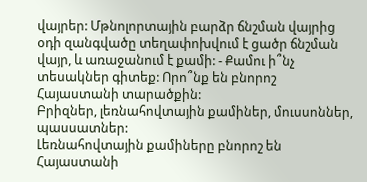վայրեր: Մթնոլորտային բարձր ճնշման վայրից օդի զանգվածը տեղափոխվում է ցածր ճնշման վայր, և առաջանում է քամի: - Քամու ի՞նչ տեսակներ գիտեք: Որո՞նք են բնորոշ Հայաստանի տարածքին:
Բրիզներ, լեռնահովտային քամիներ, մուսսոններ, պասսատներ:
Լեռնահովտային քամիները բնորոշ են Հայաստանի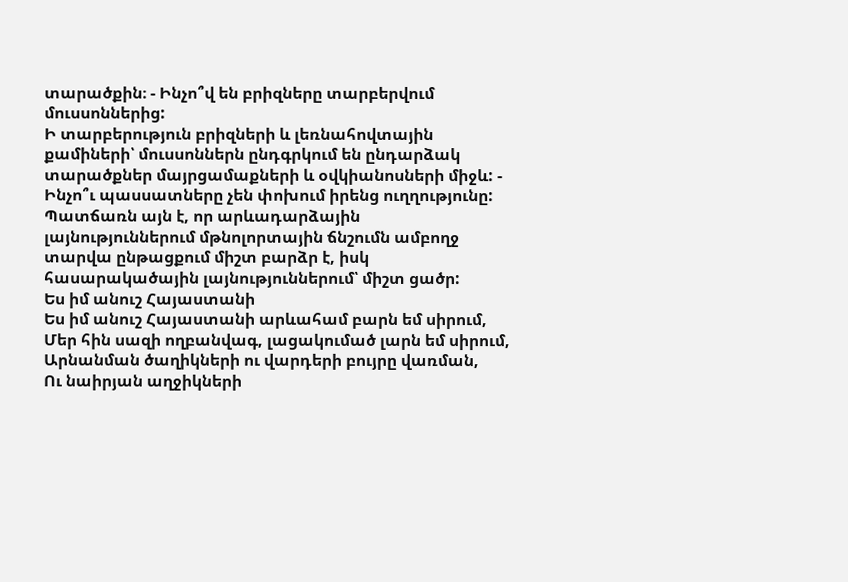տարածքին։ - Ինչո՞վ են բրիզները տարբերվում մուսսոններից:
Ի տարբերություն բրիզների և լեռնահովտային քամիների՝ մուսսոններն ընդգրկում են ընդարձակ տարածքներ մայրցամաքների և օվկիանոսների միջև: - Ինչո՞ւ պասսատները չեն փոխում իրենց ուղղությունը:
Պատճառն այն է, որ արևադարձային լայնություններում մթնոլորտային ճնշումն ամբողջ տարվա ընթացքում միշտ բարձր է, իսկ հասարակածային լայնություններում՝ միշտ ցածր:
Ես իմ անուշ Հայաստանի
Ես իմ անուշ Հայաստանի արևահամ բարն եմ սիրում,
Մեր հին սազի ողբանվագ, լացակումած լարն եմ սիրում,
Արնանման ծաղիկների ու վարդերի բույրը վառման,
Ու նաիրյան աղջիկների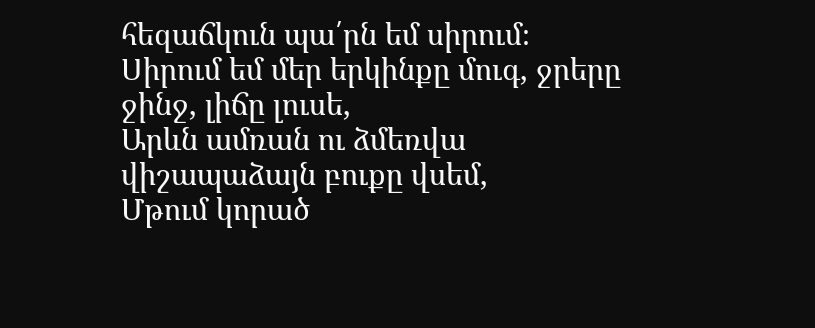հեզաճկուն պա՛րն եմ սիրում։
Սիրում եմ մեր երկինքը մուգ, ջրերը ջինջ, լիճը լուսե,
Արևն ամռան ու ձմեռվա վիշապաձայն բուքը վսեմ,
Մթում կորած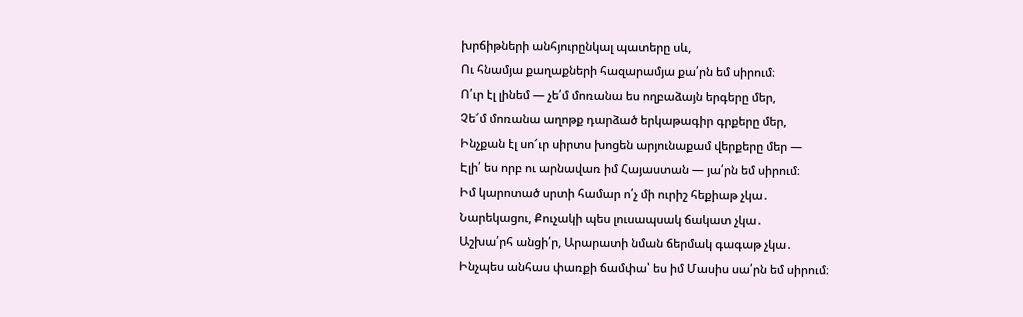խրճիթների անհյուրընկալ պատերը սև,
Ու հնամյա քաղաքների հազարամյա քա՛րն եմ սիրում։
Ո՛ւր էլ լինեմ — չե՛մ մոռանա ես ողբաձայն երգերը մեր,
Չե՜մ մոռանա աղոթք դարձած երկաթագիր գրքերը մեր,
Ինչքան էլ սո՜ւր սիրտս խոցեն արյունաքամ վերքերը մեր —
Էլի՛ ես որբ ու արնավառ իմ Հայաստան — յա՛րն եմ սիրում։
Իմ կարոտած սրտի համար ո՛չ մի ուրիշ հեքիաթ չկա․
Նարեկացու, Քուչակի պես լուսապսակ ճակատ չկա․
Աշխա՛րհ անցի՛ր, Արարատի նման ճերմակ գագաթ չկա․
Ինչպես անհաս փառքի ճամփա՝ ես իմ Մասիս սա՛րն եմ սիրում։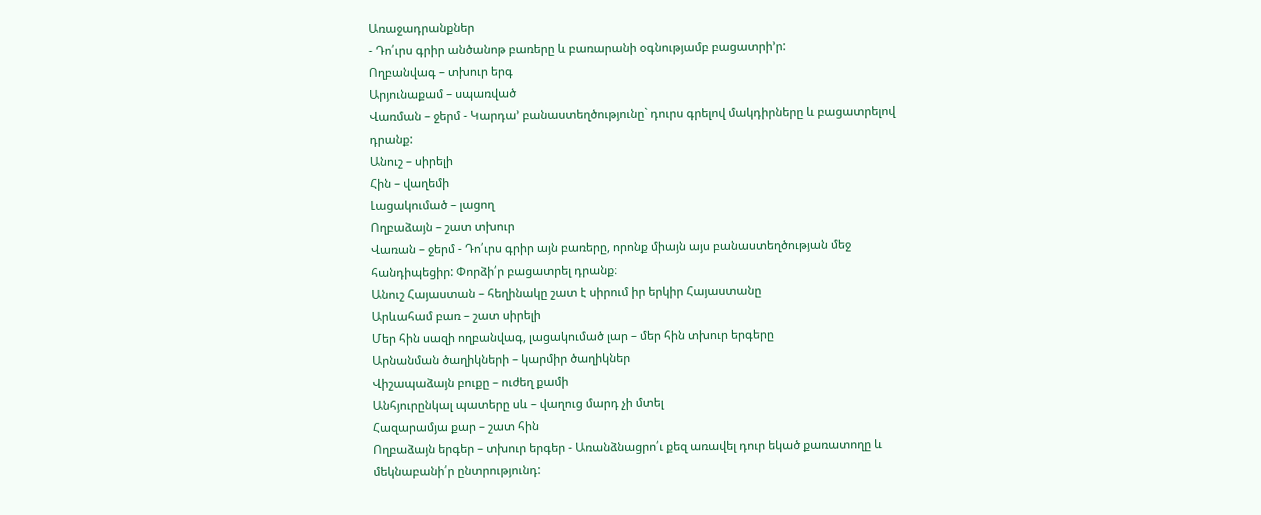Առաջադրանքներ
- Դո՛ւրս գրիր անծանոթ բառերը և բառարանի օգնությամբ բացատրի’ր:
Ողբանվագ – տխուր երգ
Արյունաքամ – սպառված
Վառման – ջերմ - Կարդա’ բանաստեղծությունը` դուրս գրելով մակդիրները և բացատրելով դրանք:
Անուշ – սիրելի
Հին – վաղեմի
Լացակումած – լացող
Ողբաձայն – շատ տխուր
Վառան – ջերմ - Դո՛ւրս գրիր այն բառերը, որոնք միայն այս բանաստեղծության մեջ հանդիպեցիր: Փորձի՛ր բացատրել դրանք։
Անուշ Հայաստան – հեղինակը շատ է սիրում իր երկիր Հայաստանը
Արևահամ բառ – շատ սիրելի
Մեր հին սազի ողբանվագ, լացակումած լար – մեր հին տխուր երգերը
Արնանման ծաղիկների – կարմիր ծաղիկներ
Վիշապաձայն բուքը – ուժեղ քամի
Անհյուրընկալ պատերը սև – վաղուց մարդ չի մտել
Հազարամյա քար – շատ հին
Ողբաձայն երգեր – տխուր երգեր - Առանձնացրո՛ւ քեզ առավել դուր եկած քառատողը և մեկնաբանի՛ր ընտրությունդ: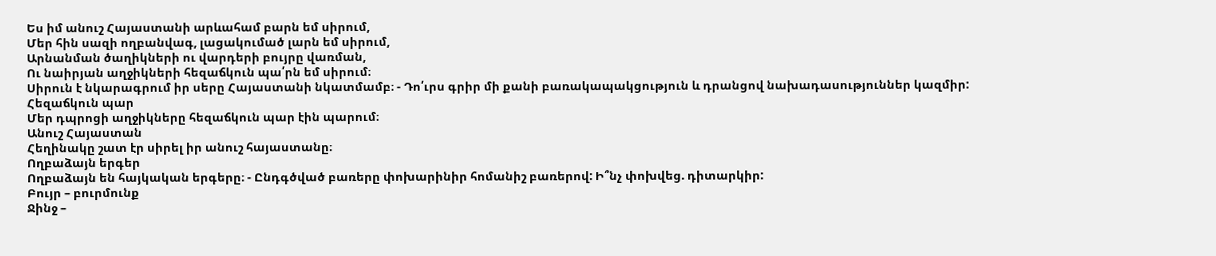Ես իմ անուշ Հայաստանի արևահամ բարն եմ սիրում,
Մեր հին սազի ողբանվագ, լացակումած լարն եմ սիրում,
Արնանման ծաղիկների ու վարդերի բույրը վառման,
Ու նաիրյան աղջիկների հեզաճկուն պա՛րն եմ սիրում։
Սիրուն է նկարագրում իր սերը Հայաստանի նկատմամբ։ - Դո՛ւրս գրիր մի քանի բառակապակցություն և դրանցով նախադասություններ կազմիր:
Հեզաճկուն պար
Մեր դպրոցի աղջիկները հեզաճկուն պար էին պարում։
Անուշ Հայաստան
Հեղինակը շատ էր սիրել իր անուշ հայաստանը։
Ողբաձայն երգեր
Ողբաձայն են հայկական երգերը։ - Ընդգծված բառերը փոխարինիր հոմանիշ բառերով: Ի՞նչ փոխվեց. դիտարկիր:
Բույր – բուրմունք
Ջինջ –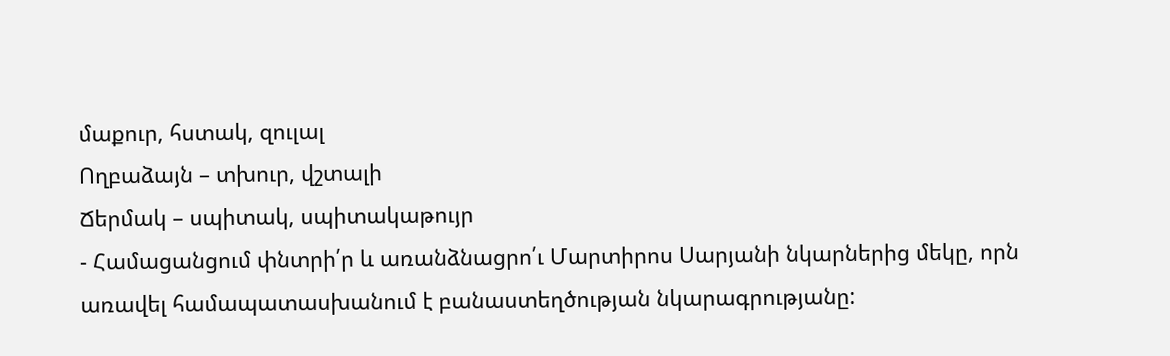մաքուր, հստակ, զուլալ
Ողբաձայն – տխուր, վշտալի
Ճերմակ – սպիտակ, սպիտակաթույր
- Համացանցում փնտրի՛ր և առանձնացրո՛ւ Մարտիրոս Սարյանի նկարներից մեկը, որն առավել համապատասխանում է բանաստեղծության նկարագրությանը: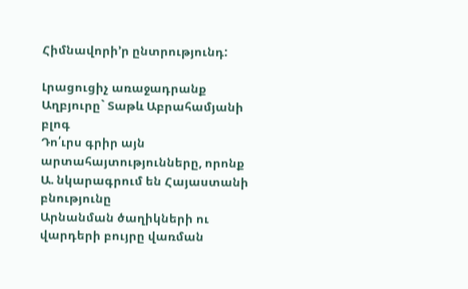Հիմնավորի’ր ընտրությունդ:

Լրացուցիչ առաջադրանք
Աղբյուրը` Տաթև Աբրահամյանի բլոգ
Դո՛ւրս գրիր այն արտահայտությունները, որոնք
Ա. նկարագրում են Հայաստանի բնությունը
Արնանման ծաղիկների ու վարդերի բույրը վառման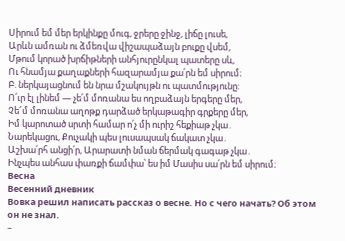Սիրում եմ մեր երկինքը մուգ, ջրերը ջինջ, լիճը լուսե,
Արևն ամռան ու ձմեռվա վիշապաձայն բուքը վսեմ,
Մթում կորած խրճիթների անհյուրընկալ պատերը սև,
Ու հնամյա քաղաքների հազարամյա քա՛րն եմ սիրում։
Բ. ներկայացնում են նրա մշակույթն ու պատմությունը:
Ո՛ւր էլ լինեմ — չե՛մ մոռանա ես ողբաձայն երգերը մեր,
Չե՜մ մոռանա աղոթք դարձած երկաթագիր գրքերը մեր,
Իմ կարոտած սրտի համար ո՛չ մի ուրիշ հեքիաթ չկա․
Նարեկացու, Քուչակի պես լուսապսակ ճակատ չկա․
Աշխա՛րհ անցի՛ր, Արարատի նման ճերմակ գագաթ չկա․
Ինչպես անհաս փառքի ճամփա՝ ես իմ Մասիս սա՛րն եմ սիրում։
Весна
Весенний дневник
Вовка решил написать рассказ о весне. Но с чего начать? Об этом он не знал.
–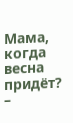Мама, когда весна придёт? –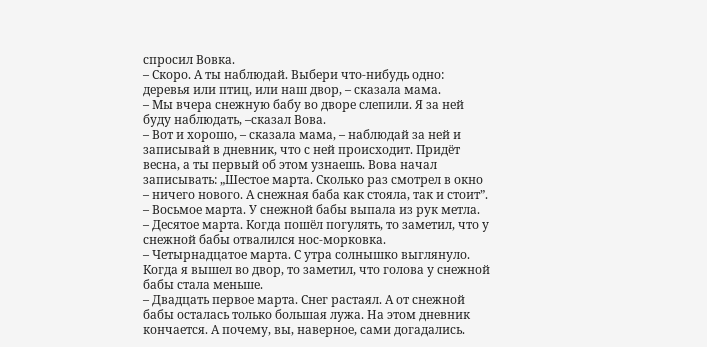спросил Вовка.
– Скоро. А ты наблюдай. Выбери что-нибудь одно: деревья или птиц, или наш двор, – сказала мама.
– Мы вчера снежную бабу во дворе слепили. Я за ней буду наблюдать, –сказал Вова.
– Вот и хорошо, – сказала мама, – наблюдай за ней и записывай в дневник, что с ней происходит. Придёт весна, а ты первый об этом узнаешь. Вова начал записывать: „Шестое марта. Сколько раз смотрел в окно – ничего нового. А снежная баба как стояла, так и стоит”.
– Восьмое марта. У снежной бабы выпала из рук метла.
– Десятое марта. Когда пошёл погулять, то заметил, что у снежной бабы отвалился нос-морковка.
– Четырнадцатое марта. С утра солнышко выглянуло. Когда я вышел во двор, то заметил, что голова у снежной бабы стала меньше.
– Двадцать первое марта. Снег растаял. А от снежной бабы осталась только большая лужа. На этом дневник кончается. А почему, вы, наверное, сами догадались.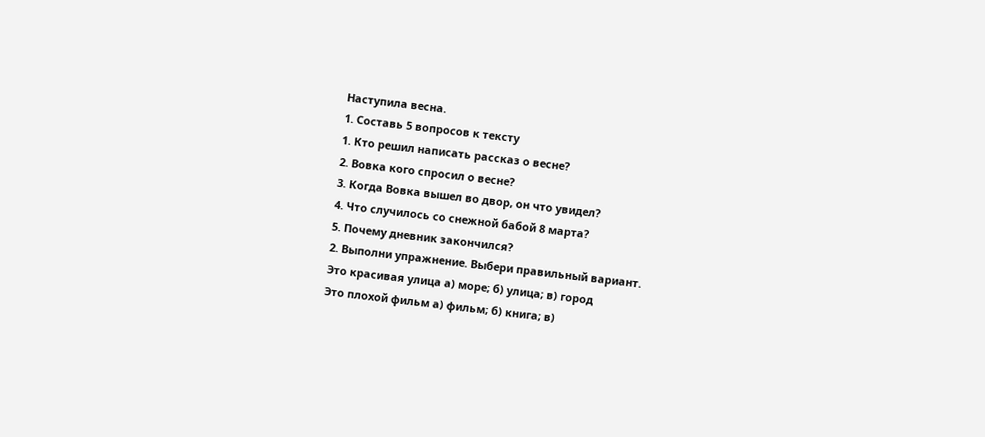Наступила весна.
1. Составь 5 вопросов к тексту
1. Кто решил написать рассказ о весне?
2. Вовка кого спросил о весне?
3. Когда Вовка вышел во двор, он что увидел?
4. Что случилось со снежной бабой 8 марта?
5. Почему дневник закончился?
2. Выполни упражнение. Выбери правильный вариант.
Это красивая улица а) море; б) улица; в) город
Это плохой фильм а) фильм; б) книга; в)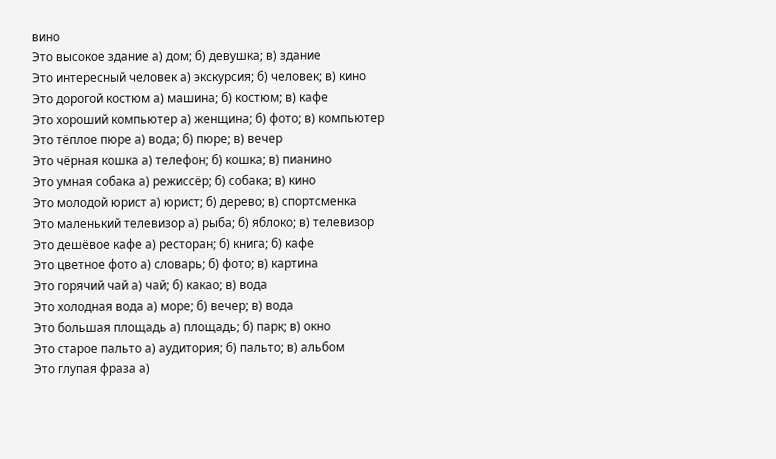вино
Это высокое здание а) дом; б) девушка; в) здание
Это интересный человек а) экскурсия; б) человек; в) кино
Это дорогой костюм а) машина; б) костюм; в) кафе
Это хороший компьютер а) женщина; б) фото; в) компьютер
Это тёплое пюре а) вода; б) пюре; в) вечер
Это чёрная кошка а) телефон; б) кошка; в) пианино
Это умная собака а) режиссёр; б) собака; в) кино
Это молодой юрист а) юрист; б) дерево; в) спортсменка
Это маленький телевизор а) рыба; б) яблоко; в) телевизор
Это дешёвое кафе а) ресторан; б) книга; б) кафе
Это цветное фото а) словарь; б) фото; в) картина
Это горячий чай а) чай; б) какао; в) вода
Это холодная вода а) море; б) вечер; в) вода
Это большая площадь а) площадь; б) парк; в) окно
Это старое пальто а) аудитория; б) пальто; в) альбом
Это глупая фраза а)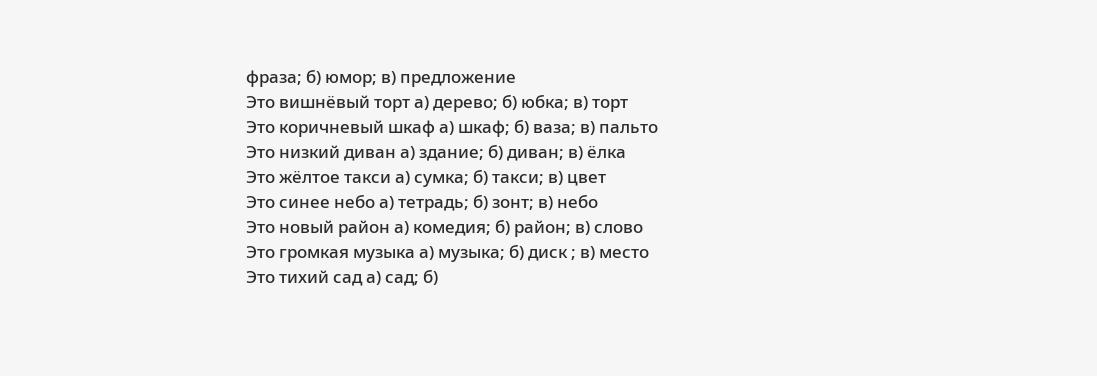фраза; б) юмор; в) предложение
Это вишнёвый торт а) дерево; б) юбка; в) торт
Это коричневый шкаф а) шкаф; б) ваза; в) пальто
Это низкий диван а) здание; б) диван; в) ёлка
Это жёлтое такси а) сумка; б) такси; в) цвет
Это синее небо а) тетрадь; б) зонт; в) небо
Это новый район а) комедия; б) район; в) слово
Это громкая музыка а) музыка; б) диск ; в) место
Это тихий сад а) сад; б)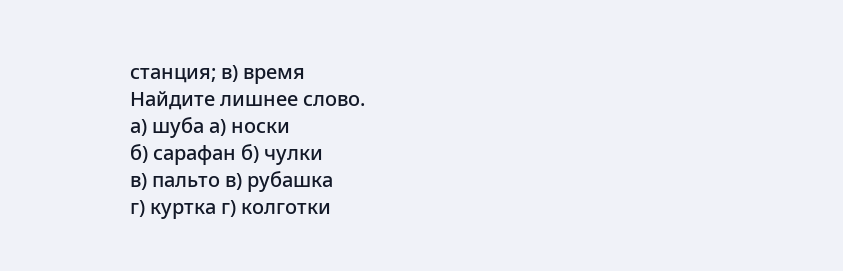станция; в) время
Найдите лишнее слово.
а) шуба а) носки
б) сарафан б) чулки
в) пальто в) рубашка
г) куртка г) колготки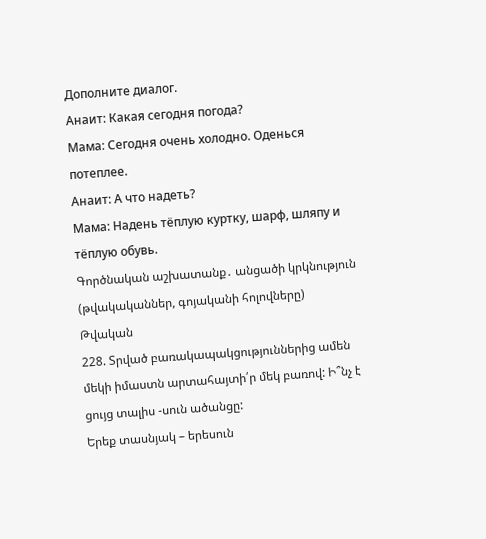Дополните диалог.
Анаит: Какая сегодня погода?
Мама: Сегодня очень холодно. Оденься потеплее.
Анаит: А что надеть?
Мама: Надень тёплую куртку, шарф, шляпу и тёплую обувь.
Գործնական աշխատանք․ անցածի կրկնություն (թվակականներ, գոյականի հոլովները)
Թվական
228. Տրված բառակապակցություններից ամեն մեկի իմաստն արտահայտի՛ր մեկ բառով: Ի՞նչ է ցույց տալիս -սուն ածանցը:
Երեք տասնյակ – երեսուն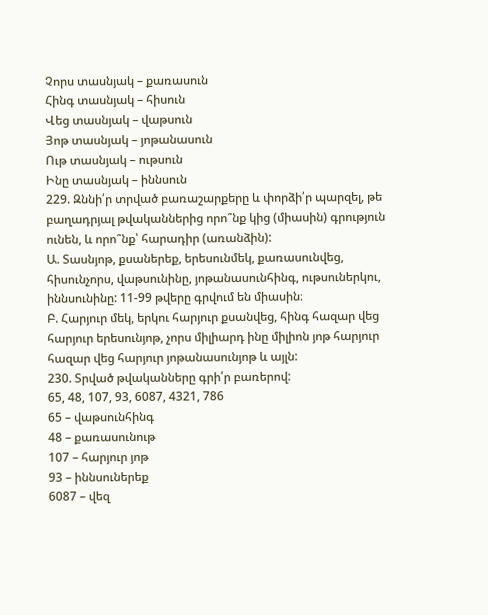Չորս տասնյակ – քառասուն
Հինգ տասնյակ – հիսուն
Վեց տասնյակ – վաթսուն
Յոթ տասնյակ – յոթանասուն
Ութ տասնյակ – ութսուն
Ինը տասնյակ – իննսուն
229. Զննի՛ր տրված բառաշարքերը և փորձի՛ր պարզել, թե բաղադրյալ թվականներից որո՞նք կից (միասին) գրություն ունեն, և որո՞նք՝ հարադիր (առանձին):
Ա. Տասնյոթ, քսաներեք, երեսունմեկ, քառասունվեց, հիսունչորս, վաթսունինը, յոթանասունհինգ, ութսուներկու, իննսունինը: 11-99 թվերը գրվում են միասին։
Բ. Հարյուր մեկ, երկու հարյուր քսանվեց, հինգ հազար վեց հարյուր երեսունյոթ, չորս միլիարդ ինը միլիոն յոթ հարյուր հազար վեց հարյուր յոթանասունյոթ և այլն:
230. Տրված թվականները գրի՛ր բառերով:
65, 48, 107, 93, 6087, 4321, 786
65 – վաթսունհինգ
48 – քառասունութ
107 – հարյուր յոթ
93 – իննսուներեք
6087 – վեզ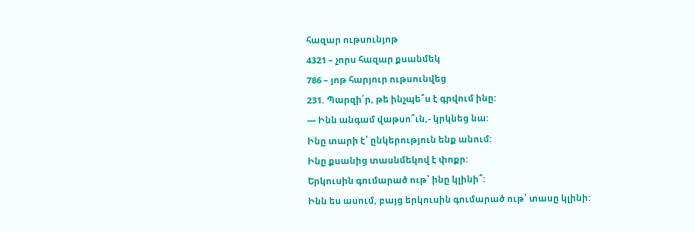հազար ութսունյոթ
4321 – չորս հազար քսանմեկ
786 – յոթ հարյուր ութսունվեց
231. Պարզի՛ր, թե ինչպե՞ս է գրվում ինը:
— Ինն անգամ վաթսո՞ւն,- կրկնեց նա:
Ինը տարի է՝ ընկերություն ենք անում:
Ինը քսանից տասնմեկով է փոքր:
Երկուսին գումարած ութ՝ ինը կլինի՞:
Ինն ես ասում, բայց երկուսին գումարած ութ՝ տասը կլինի: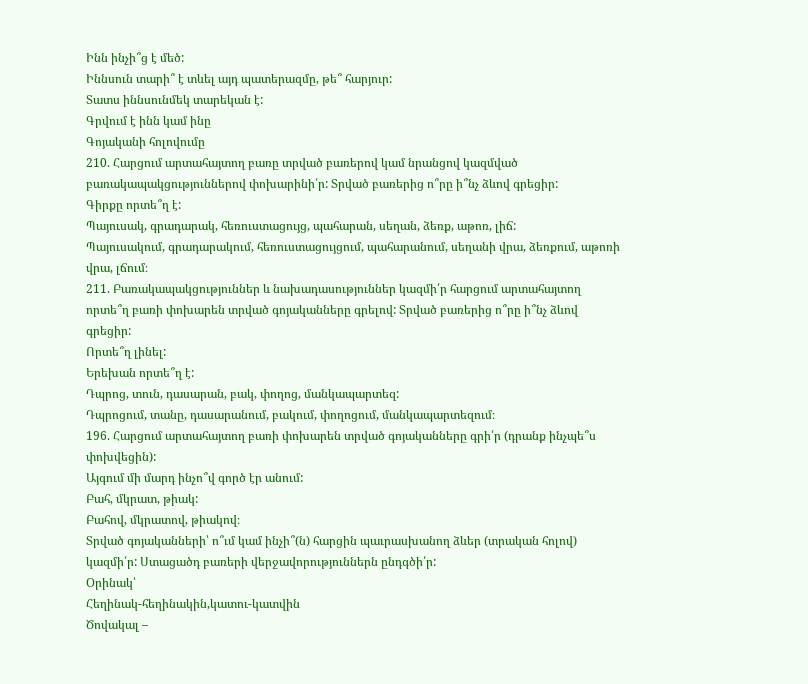Ինն ինչի՞ց է մեծ:
Իննսուն տարի՞ է տևել այդ պատերազմը, թե՞ հարյուր:
Տատս իննսունմեկ տարեկան է:
Գրվում է ինն կամ ինը
Գոյականի հոլովումը
210. Հարցում արտահայտող բառը տրված բառերով կամ նրանցով կազմված բառակապակցություններով փոխարինի՛ր: Տրված բառերից ո՞րը ի՞նչ ձևով գրեցիր:
Գիրքը որտե՞ղ է:
Պայուսակ, գրադարակ, հեռուստացույց, պահարան, սեղան, ձեռք, աթոռ, լիճ:
Պայուսակում, գրադարակում, հեռուստացույցում, պահարանում, սեղանի վրա, ձեռքում, աթոռի վրա, լճում։
211. Բառակապակցություններ և նախադասություններ կազմի՛ր հարցում արտահայտող որտե՞ղ բառի փոխարեն տրված գոյականները գրելով: Տրված բառերից ո՞րը ի՞նչ ձևով գրեցիր:
Որտե՞ղ լինել:
Երեխան որտե՞ղ է:
Դպրոց, տուն, դասարան, բակ, փողոց, մանկապարտեզ:
Դպրոցում, տանը, դասարանում, բակում, փողոցում, մանկապարտեզում։
196. Հարցում արտահայտող բառի փոխարեն տրված գոյականները գրի՛ր (դրանք ինչպե՞ս փոխվեցին):
Այգում մի մարդ ինչո՞վ գործ էր անում:
Բահ, մկրատ, թիակ:
Բահով, մկրատով, թիակով։
Տրված գոյականների՝ ո՞ւմ կամ ինչի՞(ն) հարցին պաւրասխանող ձևեր (տրական հոլով) կազմի՛ր: Ստացածդ բառերի վերջավորություններն ընդգծի՛ր:
Օրինակ՝
Հեղինակ-հեղինակին,կատու-կատվին
Ծովակալ –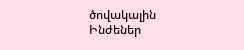ծովակալին
Ինժեներ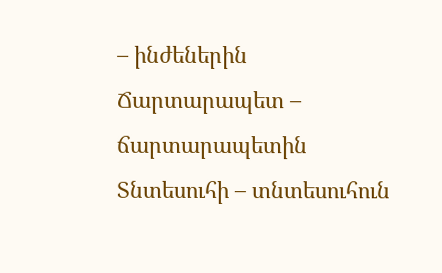– ինժեներին
Ճարտարապետ – ճարտարապետին
Տնտեսուհի – տնտեսուհուն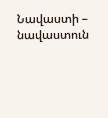Նավաստի – նավաստուն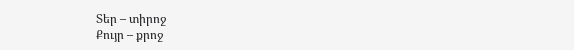Տեր – տիրոջ
Քույր – քրոջ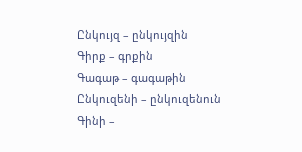Ընկույզ – ընկույզին
Գիրք – գրքին
Գագաթ – գագաթին
Ընկուզենի – ընկուզենուն
Գինի –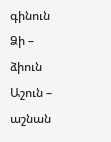գինուն
Ձի – ձիուն
Աշուն – աշնան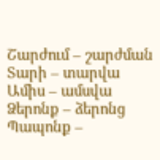Շարժում – շարժման
Տարի – տարվա
Ամիս – ամսվա
Ձերոնք – ձերոնց
Պապոնք –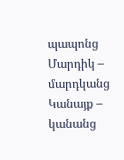պապոնց
Մարդիկ – մարդկանց
Կանայք – կանանց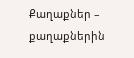Քաղաքներ – քաղաքներին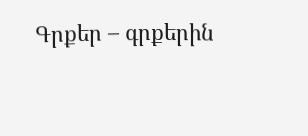Գրքեր – գրքերին